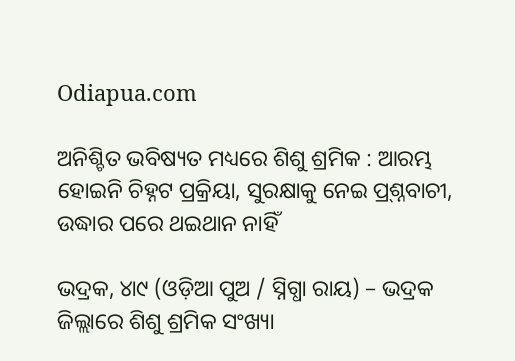Odiapua.com

ଅନିଶ୍ଚିତ ଭବିଷ୍ୟତ ମଧ୍ୟରେ ଶିଶୁ ଶ୍ରମିକ : ଆରମ୍ଭ ହୋଇନି ଚିହ୍ନଟ ପ୍ରକ୍ରିୟା, ସୁରକ୍ଷାକୁ ନେଇ ପ୍ର୍‌ଶ୍ନବାଚୀ, ଉଦ୍ଧାର ପରେ ଥଇଥାନ ନାହିଁ

ଭଦ୍ରକ, ୪ା୯ (ଓଡ଼ିଆ ପୁଅ / ସ୍ନିଗ୍ଧା ରାୟ) – ଭଦ୍ରକ ଜିଲ୍ଲାରେ ଶିଶୁ ଶ୍ରମିକ ସଂଖ୍ୟା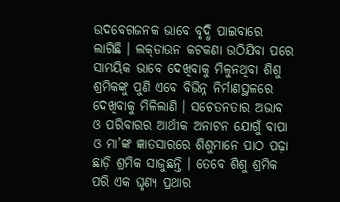ଉଦବେଗଜନକ ଭାବେ ବୃଦ୍ଧି ପାଇବାରେ ଲାଗିଛି । ଲକ୍‌ଡାଉନ କଟକଣା ଉଠିଯିବା ପରେ ସାମୟିକ ଭାବେ ଦେଖିବାକୁ ମିଳୁନଥିବା ଶିଶୁ ଶ୍ରମିକଙ୍କୁ ପୁଣି ଏବେ ବିଭିନ୍ନ ନିର୍ମାଣସ୍ଥଳରେ ଦେଖିବାକୁ ମିଳିଲାଣି । ସଚେତନତାର ଅଭାବ ଓ ପରିବାରର ଆର୍ଥୀକ ଅନାଟନ ଯୋଗୁଁ ବାପା ଓ ମା’ଙ୍କ ଜ୍ଞାତସାରରେ ଶିଶୁମାନେ ପାଠ ପଢ଼ା ଛାଡ଼ି ଶ୍ରମିକ ସାଜୁଛନ୍ତି । ତେବେ ଶିଶୁ ଶ୍ରମିକ ପରି ଏକ ଘୃଣ୍ୟ ପ୍ରଥାର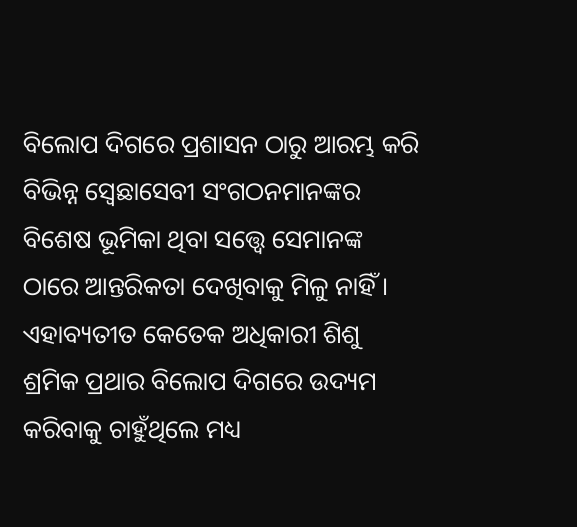ବିଲୋପ ଦିଗରେ ପ୍ରଶାସନ ଠାରୁ ଆରମ୍ଭ କରି ବିଭିନ୍ନ ସ୍ୱେଛାସେବୀ ସଂଗଠନମାନଙ୍କର ବିଶେଷ ଭୂମିକା ଥିବା ସତ୍ତ୍ୱେ ସେମାନଙ୍କ ଠାରେ ଆନ୍ତରିକତା ଦେଖିବାକୁ ମିଳୁ ନାହିଁ । ଏହାବ୍ୟତୀତ କେତେକ ଅଧିକାରୀ ଶିଶୁ ଶ୍ରମିକ ପ୍ରଥାର ବିଲୋପ ଦିଗରେ ଉଦ୍ୟମ କରିବାକୁ ଚାହୁଁଥିଲେ ମଧ୍ୟ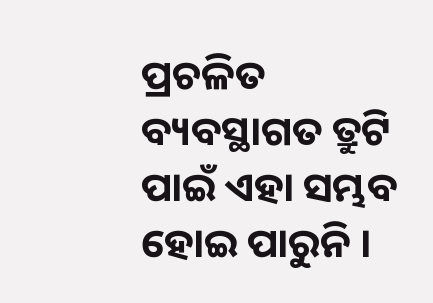ପ୍ରଚଳିତ ବ୍ୟବସ୍ଥାଗତ ତ୍ରୁଟି ପାଇଁ ଏହା ସମ୍ଭବ ହୋଇ ପାରୁନି ।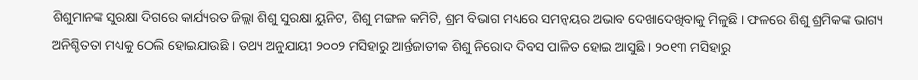ଶିଶୁମାନଙ୍କ ସୁରକ୍ଷା ଦିଗରେ କାର୍ଯ୍ୟରତ ଜିଲ୍ଲା ଶିଶୁ ସୁରକ୍ଷା ୟୁନିଟ, ଶିଶୁ ମଙ୍ଗଳ କମିଟି, ଶ୍ରମ ବିଭାଗ ମଧ୍ୟରେ ସମନ୍ୱୟର ଅଭାବ ଦେଖାଦେଖିବାକୁ ମିଳୁଛି । ଫଳରେ ଶିଶୁ ଶ୍ରମିକଙ୍କ ଭାଗ୍ୟ ଅନିଶ୍ଚିତତା ମଧ୍ୟକୁ ଠେଲି ହୋଇଯାଉଛି । ତଥ୍ୟ ଅନୁଯାୟୀ ୨୦୦୨ ମସିହାରୁ ଆର୍ନ୍ତଜାତୀକ ଶିଶୁ ନିରୋଦ ଦିବସ ପାଳିତ ହୋଇ ଆସୁଛି । ୨୦୧୩ ମସିହାରୁ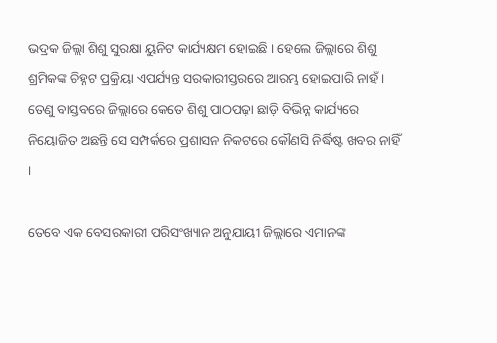ଭଦ୍ରକ ଜିଲ୍ଲା ଶିଶୁ ସୁରକ୍ଷା ୟୁନିଟ କାର୍ଯ୍ୟକ୍ଷମ ହୋଇଛି । ହେଲେ ଜିଲ୍ଲାରେ ଶିଶୁ ଶ୍ରମିକଙ୍କ ଚିହ୍ନଟ ପ୍ରକ୍ରିୟା ଏପର୍ଯ୍ୟନ୍ତ ସରକାରୀସ୍ତରରେ ଆରମ୍ଭ ହୋଇପାରି ନାହଁ । ତେଣୁ ବାସ୍ତବରେ ଜିଲ୍ଲାରେ କେତେ ଶିଶୁ ପାଠପଢ଼ା ଛାଡ଼ି ବିଭିନ୍ନ କାର୍ଯ୍ୟରେ ନିୟୋଜିତ ଅଛନ୍ତି ସେ ସମ୍ପର୍କରେ ପ୍ରଶାସନ ନିକଟରେ କୌଣସି ନିର୍ଦ୍ଧିଷ୍ଟ ଖବର ନାହିଁ ।

ତେବେ ଏକ ବେସରକାରୀ ପରିସଂଖ୍ୟାନ ଅନୁଯାୟୀ ଜିଲ୍ଲାରେ ଏମାନଙ୍କ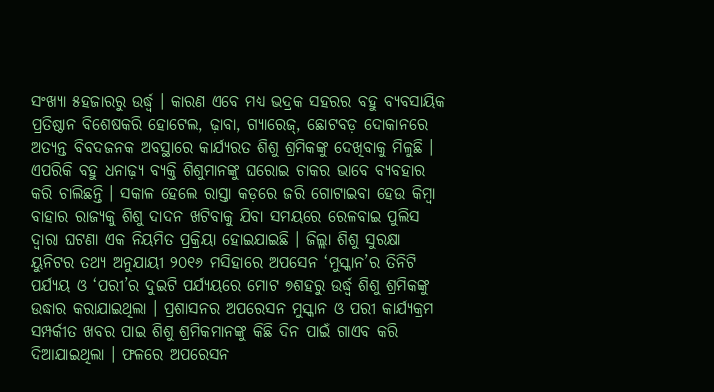ସଂଖ୍ୟା ୫ହଜାରରୁ ଉର୍ଦ୍ଧ୍ୱ । କାରଣ ଏବେ ମଧ୍ୟ ଭଦ୍ରକ ସହରର ବହୁ ବ୍ୟବସାୟିକ ପ୍ରତିଷ୍ଠାନ ବିଶେଷକରି ହୋଟେଲ, ଢ଼ାବା, ଗ୍ୟାରେଜ୍‌, ଛୋଟବଡ଼ ଦୋକାନରେ ଅତ୍ୟନ୍ତ ବିବଦଜନକ ଅବସ୍ଥାରେ କାର୍ଯ୍ୟରତ ଶିଶୁ ଶ୍ରମିକଙ୍କୁ ଦେଖିବାକୁ ମିଳୁଛି । ଏପରିକି ବହୁ ଧନାଢ଼୍ୟ ବ୍ୟକ୍ତି ଶିଶୁମାନଙ୍କୁ ଘରୋଇ ଚାକର ଭାବେ ବ୍ୟବହାର କରି ଚାଲିଛନ୍ତି । ସକାଳ ହେଲେ ରାସ୍ତା କଡ଼ରେ ଜରି ଗୋଟାଇବା ହେଉ କିମ୍ବା ବାହାର ରାଜ୍ୟକୁ ଶିଶୁ ଦାଦନ ଖଟିବାକୁ ଯିବା ସମୟରେ ରେଳବାଇ ପୁଲିସ ଦ୍ୱାରା ଘଟଣା ଏକ ନିୟମିତ ପ୍ରକ୍ରିୟା ହୋଇଯାଇଛି । ଜିଲ୍ଲା ଶିଶୁ ସୁରକ୍ଷା ୟୁନିଟର ତଥ୍ୟ ଅନୁଯାୟୀ ୨୦୧୬ ମସିହାରେ ଅପସେନ ‘ମୁସ୍କାନ’ର ତିନିଟି ପର୍ଯ୍ୟୟ ଓ ‘ପରୀ’ର ଦୁଇଟି ପର୍ଯ୍ୟୟରେ ମୋଟ ୭ଶହରୁ ଉର୍ଦ୍ଧ୍ୱ ଶିଶୁ ଶ୍ରମିକଙ୍କୁ ଉଦ୍ଧାର କରାଯାଇଥିଲା । ପ୍ରଶାସନର ଅପରେସନ ମୁସ୍କାନ ଓ ପରୀ କାର୍ଯ୍ୟକ୍ରମ ସମ୍ପର୍କୀତ ଖବର ପାଇ ଶିଶୁ ଶ୍ରମିକମାନଙ୍କୁ କିଛି ଦିନ ପାଇଁ ଗାଏବ କରି ଦିଆଯାଇଥିଲା । ଫଳରେ ଅପରେସନ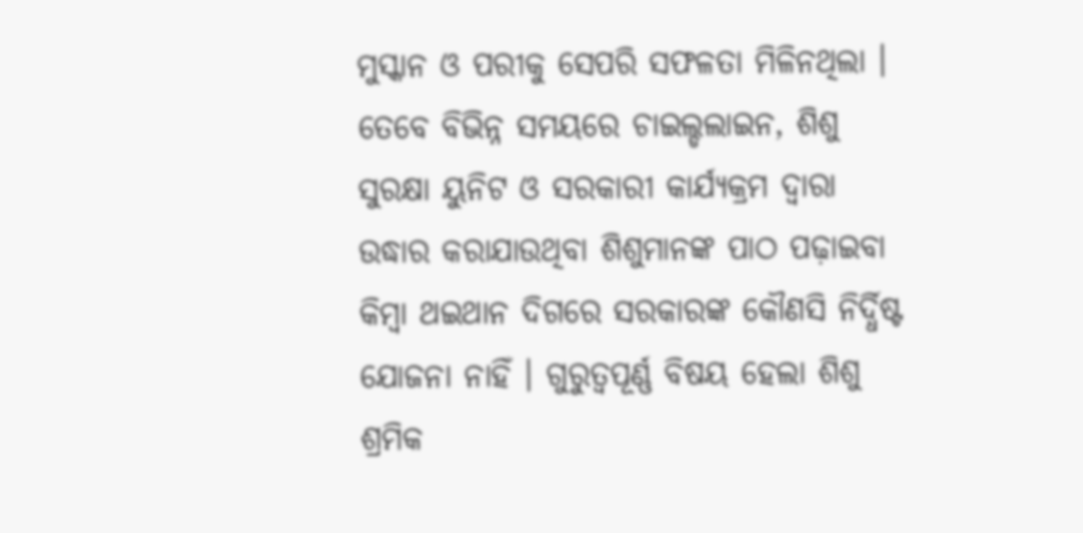ମୁସ୍କାନ ଓ ପରୀକୁ ସେପରି ସଫଳତା ମିଳିନଥିଲା । ତେବେ ବିଭିନ୍ନ ସମୟରେ ଚାଇଲ୍ଡଲାଇନ, ଶିଶୁ ସୁରକ୍ଷା ୟୁନିଟ ଓ ସରକାରୀ କାର୍ଯ୍ୟକ୍ରମ ଦ୍ୱାରା ଉଦ୍ଧାର କରାଯାଉଥିବା ଶିଶୁମାନଙ୍କ ପାଠ ପଢ଼ାଇବା କିମ୍ବା ଥଇଥାନ ଦିଗରେ ସରକାରଙ୍କ କୌଣସି ନିର୍ଦ୍ଧିଷ୍ଟ ଯୋଜନା ନାହିଁ । ଗୁରୁତ୍ୱପୂର୍ଣ୍ଣ ବିଷୟ ହେଲା ଶିଶୁ ଶ୍ରମିକ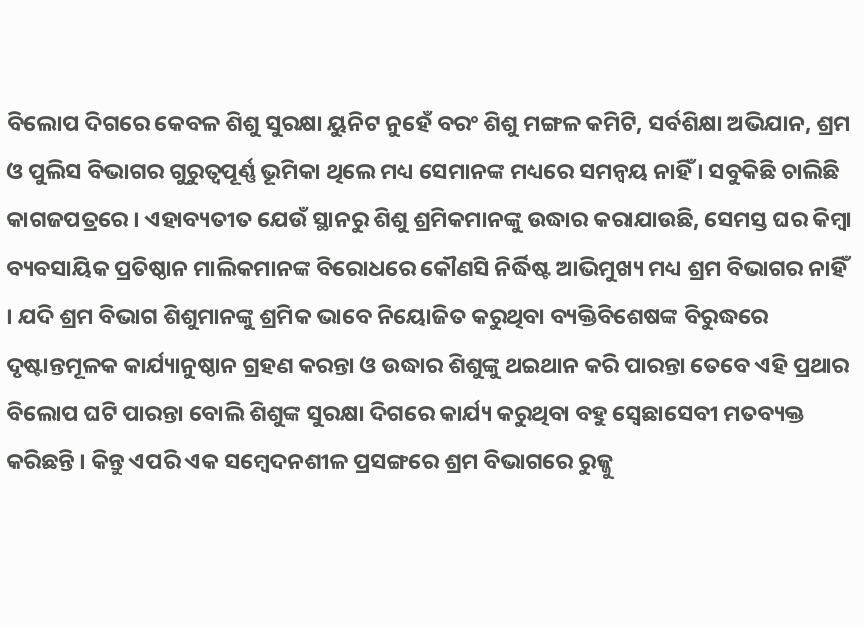ବିଲୋପ ଦିଗରେ କେବଳ ଶିଶୁ ସୁରକ୍ଷା ୟୁନିଟ ନୁହେଁ ବରଂ ଶିଶୁ ମଙ୍ଗଳ କମିଟି, ସର୍ବଶିକ୍ଷା ଅଭିଯାନ, ଶ୍ରମ ଓ ପୁଲିସ ବିଭାଗର ଗୁରୁତ୍ୱପୂର୍ଣ୍ଣ ଭୂମିକା ଥିଲେ ମଧ୍ୟ ସେମାନଙ୍କ ମଧ୍ୟରେ ସମନ୍ୱୟ ନାହିଁ । ସବୁକିଛି ଚାଲିଛି କାଗଜପତ୍ରରେ । ଏହାବ୍ୟତୀତ ଯେଉଁ ସ୍ଥାନରୁ ଶିଶୁ ଶ୍ରମିକମାନଙ୍କୁ ଉଦ୍ଧାର କରାଯାଉଛି, ସେମସ୍ତ ଘର କିମ୍ବା ବ୍ୟବସାୟିକ ପ୍ରତିଷ୍ଠାନ ମାଲିକମାନଙ୍କ ବିରୋଧରେ କୌଣସି ନିର୍ଦ୍ଧିଷ୍ଟ ଆଭିମୁଖ୍ୟ ମଧ୍ୟ ଶ୍ରମ ବିଭାଗର ନାହିଁ । ଯଦି ଶ୍ରମ ବିଭାଗ ଶିଶୁମାନଙ୍କୁ ଶ୍ରମିକ ଭାବେ ନିୟୋଜିତ କରୁଥିବା ବ୍ୟକ୍ତିବିଶେଷଙ୍କ ବିରୁଦ୍ଧରେ ଦୃଷ୍ଟାନ୍ତମୂଳକ କାର୍ଯ୍ୟାନୁଷ୍ଠାନ ଗ୍ରହଣ କରନ୍ତା ଓ ଉଦ୍ଧାର ଶିଶୁଙ୍କୁ ଥଇଥାନ କରି ପାରନ୍ତା ତେବେ ଏହି ପ୍ରଥାର ବିଲୋପ ଘଟି ପାରନ୍ତା ବୋଲି ଶିଶୁଙ୍କ ସୁରକ୍ଷା ଦିଗରେ କାର୍ଯ୍ୟ କରୁଥିବା ବହୁ ସ୍ୱେଛାସେବୀ ମତବ୍ୟକ୍ତ କରିଛନ୍ତି । କିନ୍ତୁ ଏପରି ଏକ ସମ୍ବେଦନଶୀଳ ପ୍ରସଙ୍ଗରେ ଶ୍ରମ ବିଭାଗରେ ରୁଜ୍ଜୁ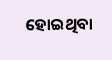ହୋଇଥିବା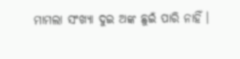ମାମଲା ସଂଖ୍ୟା ଦୁଇ ଅଙ୍କ ଛୁଇଁ ପାରି ନାହିଁ ।